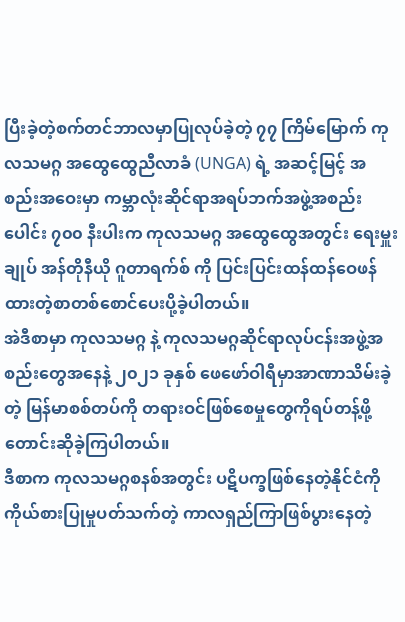ပြီးခဲ့တဲ့စက်တင်ဘာလမှာပြုလုပ်ခဲ့တဲ့ ၇၇ ကြိမ်မြောက် ကုလသမဂ္ဂ အထွေထွေညီလာခံ (UNGA) ရဲ့ အဆင့်မြင့် အစည်းအဝေးမှာ ကမ္ဘာလုံးဆိုင်ရာအရပ်ဘက်အဖွဲ့အစည်းပေါင်း ၇၀၀ နီးပါးက ကုလသမဂ္ဂ အထွေထွေအတွင်း ရေးမှူးချုပ် အန်တိုနီယို ဂူတာရက်စ် ကို ပြင်းပြင်းထန်ထန်ဝေဖန်ထားတဲ့စာတစ်စောင်ပေးပို့ခဲ့ပါတယ်။
အဲဒီစာမှာ ကုလသမဂ္ဂ နဲ့ ကုလသမဂ္ဂဆိုင်ရာလုပ်ငန်းအဖွဲ့အစည်းတွေအနေနဲ့ ၂၀၂၁ ခုနှစ် ဖေဖော်ဝါရီမှာအာဏာသိမ်းခဲ့တဲ့ မြန်မာစစ်တပ်ကို တရားဝင်ဖြစ်စေမှုတွေကိုရပ်တန့်ဖို့ တောင်းဆိုခဲ့ကြပါတယ်။
ဒီစာက ကုလသမဂ္ဂစနစ်အတွင်း ပဋိပက္ခဖြစ်နေတဲ့နိုင်ငံကို ကိုယ်စားပြုမှုပတ်သက်တဲ့ ကာလရှည်ကြာဖြစ်ပွားနေတဲ့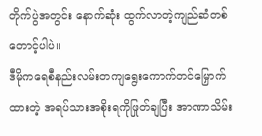တိုက်ပွဲအတွင်း နောက်ဆုံး ထွက်လာတဲ့ကျည်ဆံတစ်တောင့်ပါပဲ။
ဒီမိုကရေစီနည်းလမ်းတကျရွေးကောက်တင်မြှောက်ထားတဲ့ အရပ်သားအစိုးရကိုဖြုတ်ချပြီး အာဏာသိမ်း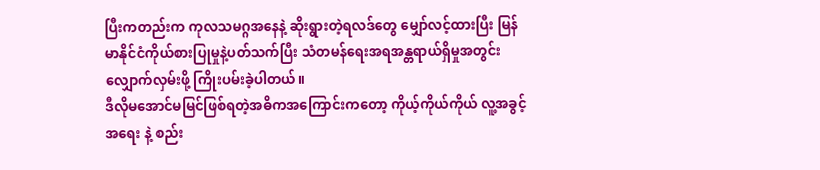ပြီးကတည်းက ကုလသမဂ္ဂအနေနဲ့ ဆိုးရွားတဲ့ရလဒ်တွေ မျှော်လင့်ထားပြီး မြန်မာနိုင်ငံကိုယ်စားပြုမှုနဲ့ပတ်သက်ပြီး သံတမန်ရေးအရအန္တရာယ်ရှိမှုအတွင်းလျှောက်လှမ်းဖို့ ကြိုးပမ်းခဲ့ပါတယ်။
ဒီလိုမအောင်မမြင်ဖြစ်ရတဲ့အဓိကအကြောင်းကတော့ ကိုယ့်ကိုယ်ကိုယ် လူ့အခွင့်အရေး နဲ့ စည်း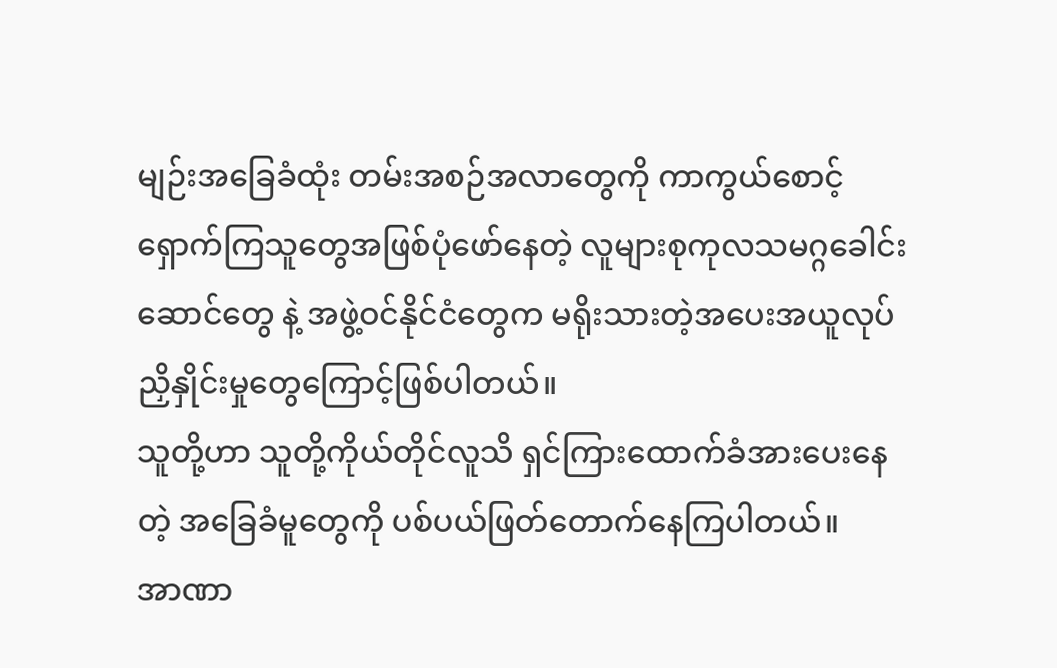မျဉ်းအခြေခံထုံး တမ်းအစဉ်အလာတွေကို ကာကွယ်စောင့်ရှောက်ကြသူတွေအဖြစ်ပုံဖော်နေတဲ့ လူများစုကုလသမဂ္ဂခေါင်းဆောင်တွေ နဲ့ အဖွဲ့ဝင်နိုင်ငံတွေက မရိုးသားတဲ့အပေးအယူလုပ် ညှိနှိုင်းမှုတွေကြောင့်ဖြစ်ပါတယ်။
သူတို့ဟာ သူတို့ကိုယ်တိုင်လူသိ ရှင်ကြားထောက်ခံအားပေးနေတဲ့ အခြေခံမူတွေကို ပစ်ပယ်ဖြတ်တောက်နေကြပါတယ်။
အာဏာ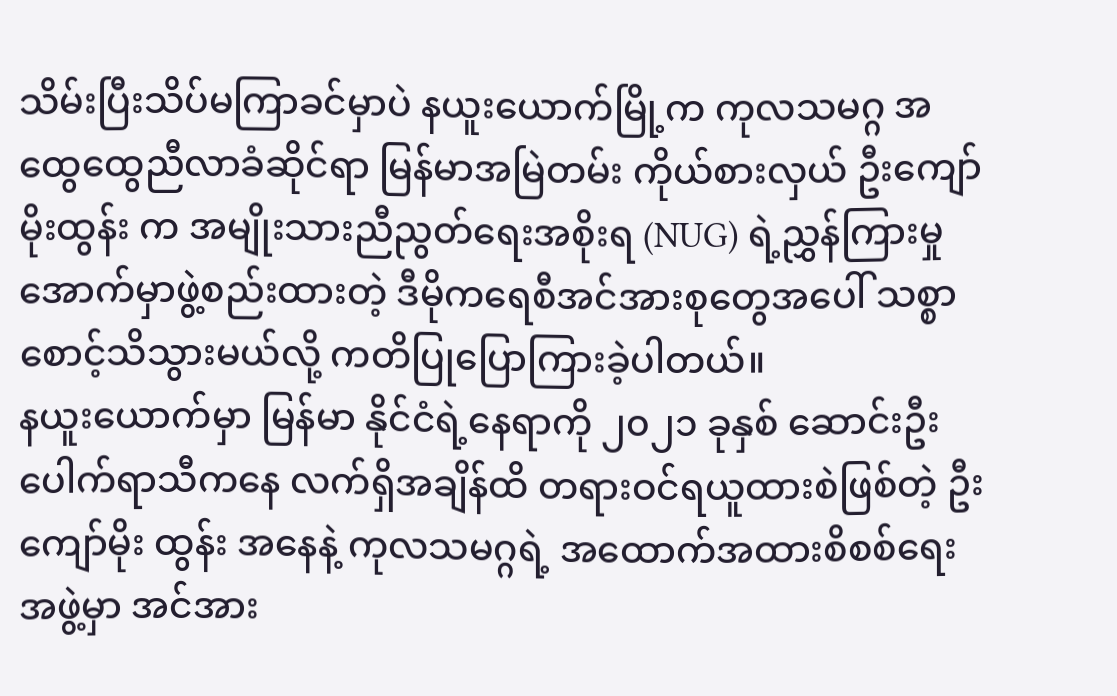သိမ်းပြီးသိပ်မကြာခင်မှာပဲ နယူးယောက်မြို့က ကုလသမဂ္ဂ အထွေထွေညီလာခံဆိုင်ရာ မြန်မာအမြဲတမ်း ကိုယ်စားလှယ် ဦးကျော်မိုးထွန်း က အမျိုးသားညီညွတ်ရေးအစိုးရ (NUG) ရဲ့ညွှန်ကြားမှုအောက်မှာဖွဲ့စည်းထားတဲ့ ဒီမိုကရေစီအင်အားစုတွေအပေါ် သစ္စာစောင့်သိသွားမယ်လို့ ကတိပြုပြောကြားခဲ့ပါတယ်။
နယူးယောက်မှာ မြန်မာ နိုင်ငံရဲ့နေရာကို ၂၀၂၁ ခုနှစ် ဆောင်းဦးပေါက်ရာသီကနေ လက်ရှိအချိန်ထိ တရားဝင်ရယူထားစဲဖြစ်တဲ့ ဦးကျော်မိုး ထွန်း အနေနဲ့ ကုလသမဂ္ဂရဲ့ အထောက်အထားစိစစ်ရေးအဖွဲ့မှာ အင်အား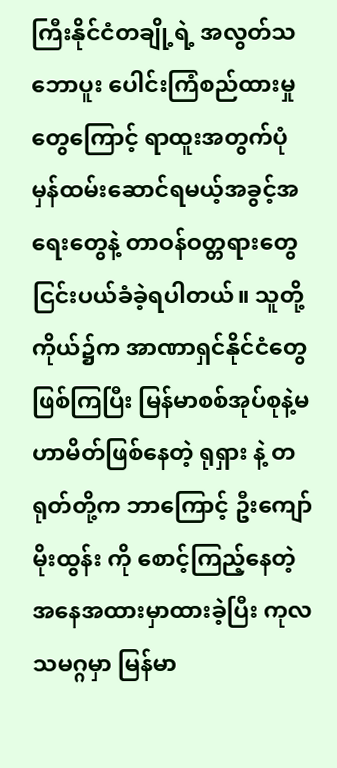ကြီးနိုင်ငံတချို့ရဲ့ အလွတ်သဘောပူး ပေါင်းကြံစည်ထားမှုတွေကြောင့် ရာထူးအတွက်ပုံမှန်ထမ်းဆောင်ရမယ့်အခွင့်အရေးတွေနဲ့ တာဝန်ဝတ္တရားတွေ ငြင်းပယ်ခံခဲ့ရပါတယ်။ သူတို့ကိုယ်၌က အာဏာရှင်နိုင်ငံတွေဖြစ်ကြပြီး မြန်မာစစ်အုပ်စုနဲ့မဟာမိတ်ဖြစ်နေတဲ့ ရုရှား နဲ့ တရုတ်တို့က ဘာကြောင့် ဦးကျော်မိုးထွန်း ကို စောင့်ကြည့်နေတဲ့အနေအထားမှာထားခဲ့ပြီး ကုလသမဂ္ဂမှာ မြန်မာ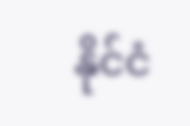နိုင်ငံ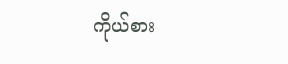ကိုယ်စား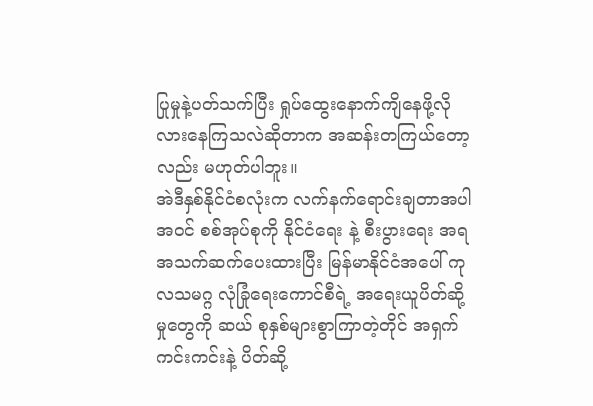ပြုမှုနဲ့ပတ်သက်ပြီး ရှုပ်ထွေးနောက်ကျိနေဖို့လိုလားနေကြသလဲဆိုတာက အဆန်းတကြယ်တော့ လည်း မဟုတ်ပါဘူး။
အဲဒီနှစ်နိုင်ငံစလုံးက လက်နက်ရောင်းချတာအပါအဝင် စစ်အုပ်စုကို နိုင်ငံရေး နဲ့ စီးပွားရေး အရ အသက်ဆက်ပေးထားပြီး မြန်မာနိုင်ငံအပေါ် ကုလသမဂ္ဂ လုံခြုံရေးကောင်စီရဲ့ အရေးယူပိတ်ဆို့မှုတွေကို ဆယ် စုနှစ်များစွာကြာတဲ့တိုင် အရှက်ကင်းကင်းနဲ့ ပိတ်ဆို့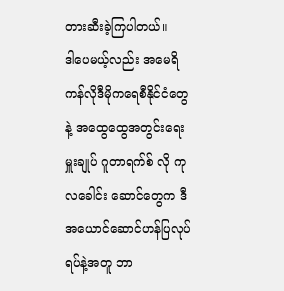တားဆီးခဲ့ကြပါတယ်။
ဒါပေမယ့်လည်း အမေရိကန်လိုဒီမိုကရေစီနိုင်ငံတွေနဲ့ အထွေထွေအတွင်းရေးမှူးချုပ် ဂူတာရက်စ် လို ကုလခေါင်း ဆောင်တွေက ဒီအယောင်ဆောင်ဟန်ပြလုပ်ရပ်နဲ့အတူ ဘာ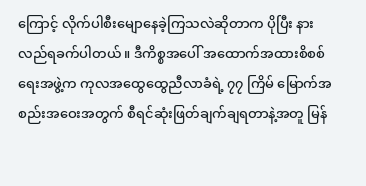ကြောင့် လိုက်ပါစီးမျောနေခဲ့ကြသလဲဆိုတာက ပိုပြီး နားလည်ရခက်ပါတယ်။ ဒီကိစ္စအပေါ် အထောက်အထားစိစစ်ရေးအဖွဲ့က ကုလအထွေထွေညီလာခံရဲ့ ၇၇ ကြိမ် မြောက်အစည်းအဝေးအတွက် စီရင်ဆုံးဖြတ်ချက်ချရတာနဲ့အတူ မြန်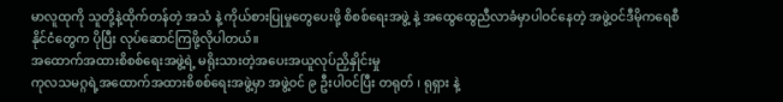မာလူထုကို သူတို့နဲ့ထိုက်တန်တဲ့ အသံ နဲ့ ကိုယ်စားပြုမှုတွေပေးဖို့ စိစစ်ရေးအဖွဲ့ နဲ့ အထွေထွေညီလာခံမှာပါဝင်နေတဲ့ အဖွဲ့ဝင်ဒီမိုကရေစီနိုင်ငံတွေက ပိုပြီး လုပ်ဆောင်ကြဖို့လိုပါတယ်။
အထောက်အထားစိစစ်ရေးအဖွဲ့ရဲ့ မရိုးသားတဲ့အပေးအယူလုပ်ညှိနှိုင်းမှု
ကုလသမဂ္ဂရဲ့အထောက်အထားစိစစ်ရေးအဖွဲ့မှာ အဖွဲ့ဝင် ၉ ဦးပါဝင်ပြီး တရုတ် ၊ ရုရှား နဲ့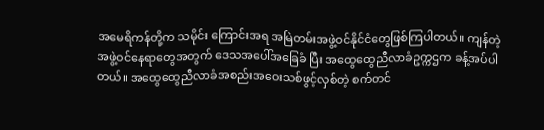အမေရိကန်တို့က သမိုင်း ကြောင်းအရ အမြဲတမ်းအဖွဲ့ဝင်နိုင်ငံတွေဖြစ်ကြပါတယ်။ ကျန်တဲ့အဖွဲ့ဝင်နေရာတွေအတွက် ဒေသအပေါ်အခြေခံ ပြီး အထွေထွေညီလာခံဥက္ကဌက ခန့်အပ်ပါတယ်။ အထွေထွေညီလာခံအစည်းအဝေးသစ်ဖွင့်လှစ်တဲ့ စက်တင်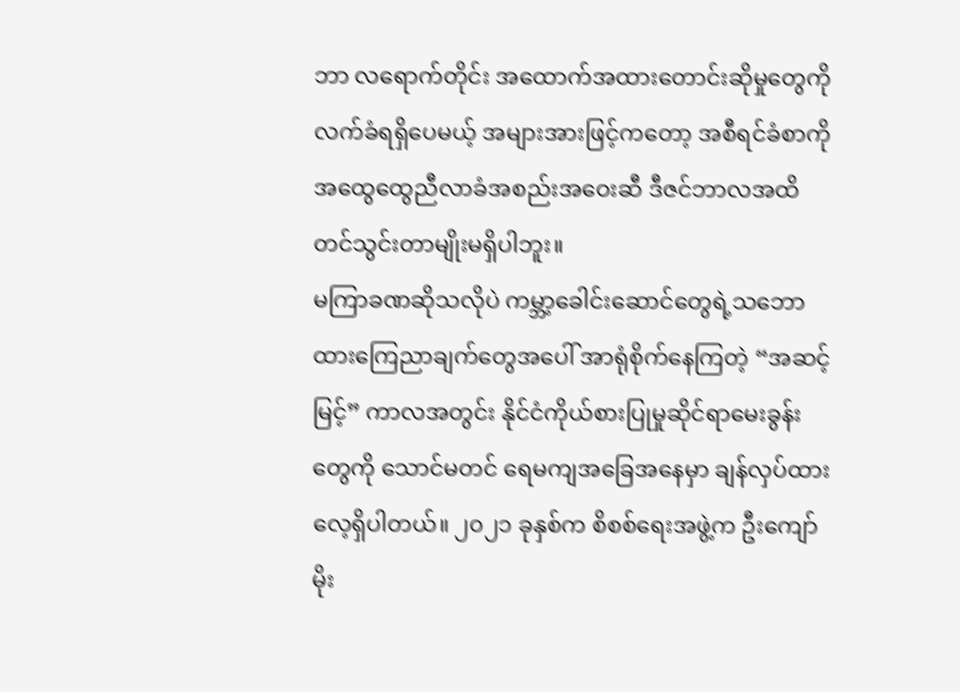ဘာ လရောက်တိုင်း အထောက်အထားတောင်းဆိုမှုတွေကို လက်ခံရရှိပေမယ့် အများအားဖြင့်ကတော့ အစီရင်ခံစာကို အထွေထွေညီလာခံအစည်းအဝေးဆီ ဒီဇင်ဘာလအထိတင်သွင်းတာမျိုးမရှိပါဘူး။
မကြာခဏဆိုသလိုပဲ ကမ္ဘာ့ခေါင်းဆောင်တွေရဲ့သဘောထားကြေညာချက်တွေအပေါ် အာရုံစိုက်နေကြတဲ့ “အဆင့် မြင့်” ကာလအတွင်း နိုင်ငံကိုယ်စားပြုမှုဆိုင်ရာမေးခွန်းတွေကို သောင်မတင် ရေမကျအခြေအနေမှာ ချန်လှပ်ထား လေ့ရှိပါတယ်။ ၂၀၂၁ ခုနှစ်က စိစစ်ရေးအဖွဲ့က ဦးကျော်မိုး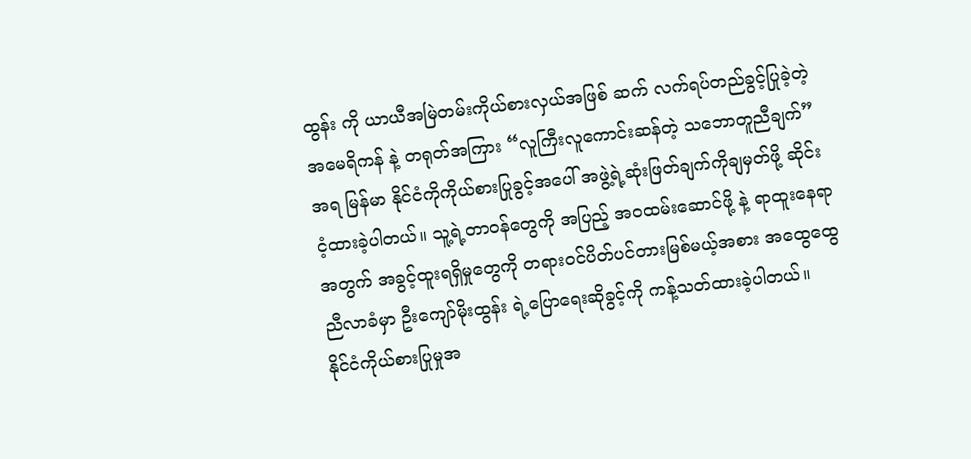ထွန်း ကို ယာယီအမြဲတမ်းကိုယ်စားလှယ်အဖြစ် ဆက် လက်ရပ်တည်ခွင့်ပြုခဲ့တဲ့ အမေရိကန် နဲ့ တရုတ်အကြား “လူကြီးလူကောင်းဆန်တဲ့ သဘောတူညီချက်”အရ မြန်မာ နိုင်ငံကိုကိုယ်စားပြုခွင့်အပေါ် အဖွဲ့ရဲ့ဆုံးဖြတ်ချက်ကိုချမှတ်ဖို့ ဆိုင်းငံ့ထားခဲ့ပါတယ်။ သူ့ရဲ့တာဝန်တွေကို အပြည့် အဝထမ်းဆောင်ဖို့ နဲ့ ရာထူးနေရာအတွက် အခွင့်ထူးရရှိမှုတွေကို တရားဝင်ပိတ်ပင်တားမြစ်မယ့်အစား အထွေထွေ ညီလာခံမှာ ဦးကျော်မိုးထွန်း ရဲ့ပြောရေးဆိုခွင့်ကို ကန့်သတ်ထားခဲ့ပါတယ်။
နိုင်ငံကိုယ်စားပြုမှုအ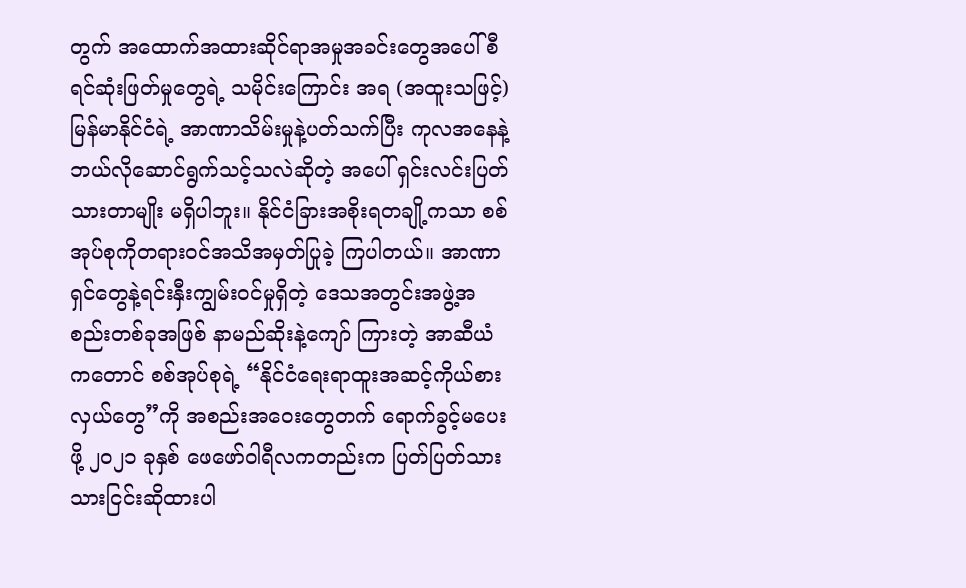တွက် အထောက်အထားဆိုင်ရာအမှုအခင်းတွေအပေါ် စီရင်ဆုံးဖြတ်မှုတွေရဲ့ သမိုင်းကြောင်း အရ (အထူးသဖြင့်) မြန်မာနိုင်ငံရဲ့ အာဏာသိမ်းမှုနဲ့ပတ်သက်ပြီး ကုလအနေနဲ့ ဘယ်လိုဆောင်ရွက်သင့်သလဲဆိုတဲ့ အပေါ် ရှင်းလင်းပြတ်သားတာမျိုး မရှိပါဘူး။ နိုင်ငံခြားအစိုးရတချို့ကသာ စစ်အုပ်စုကိုတရားဝင်အသိအမှတ်ပြုခဲ့ ကြပါတယ်။ အာဏာရှင်တွေနဲ့ရင်းနှီးကျွမ်းဝင်မှုရှိတဲ့ ဒေသအတွင်းအဖွဲ့အစည်းတစ်ခုအဖြစ် နာမည်ဆိုးနဲ့ကျော် ကြားတဲ့ အာဆီယံကတောင် စစ်အုပ်စုရဲ့ “နိုင်ငံရေးရာထူးအဆင့်ကိုယ်စားလှယ်တွေ”ကို အစည်းအဝေးတွေတက် ရောက်ခွင့်မပေးဖို့ ၂၀၂၁ ခုနှစ် ဖေဖော်ဝါရီလကတည်းက ပြတ်ပြတ်သားသားငြင်းဆိုထားပါ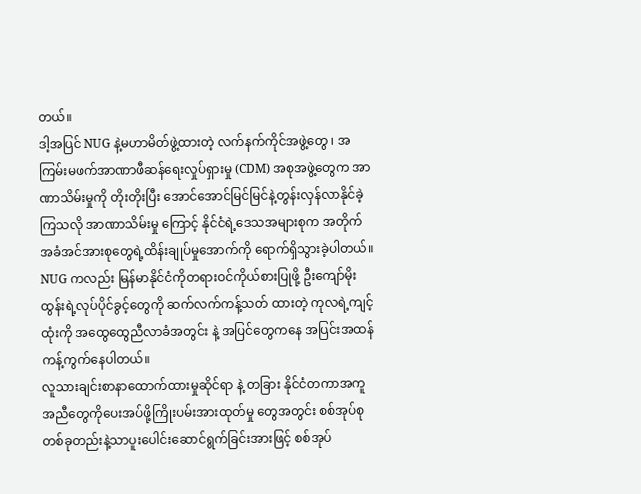တယ်။
ဒါ့အပြင် NUG နဲ့မဟာမိတ်ဖွဲ့ထားတဲ့ လက်နက်ကိုင်အဖွဲ့တွေ ၊ အကြမ်းမဖက်အာဏာဖီဆန်ရေးလှုပ်ရှားမှု (CDM) အစုအဖွဲ့တွေက အာဏာသိမ်းမှုကို တိုးတိုးပြီး အောင်အောင်မြင်မြင်နဲ့တွန်းလှန်လာနိုင်ခဲ့ကြသလို အာဏာသိမ်းမှု ကြောင့် နိုင်ငံရဲ့ဒေသအများစုက အတိုက်အခံအင်အားစုတွေရဲ့ထိန်းချုပ်မှုအောက်ကို ရောက်ရှိသွားခဲ့ပါတယ်။ NUG ကလည်း မြန်မာနိုင်ငံကိုတရားဝင်ကိုယ်စားပြုဖို့ ဦးကျော်မိုးထွန်းရဲ့လုပ်ပိုင်ခွင့်တွေကို ဆက်လက်ကန့်သတ် ထားတဲ့ ကုလရဲ့ကျင့်ထုံးကို အထွေထွေညီလာခံအတွင်း နဲ့ အပြင်တွေကနေ အပြင်းအထန်ကန့်ကွက်နေပါတယ်။
လူသားချင်းစာနာထောက်ထားမှုဆိုင်ရာ နဲ့ တခြား နိုင်ငံတကာအကူအညီတွေကိုပေးအပ်ဖို့ကြိုးပမ်းအားထုတ်မှု တွေအတွင်း စစ်အုပ်စုတစ်ခုတည်းနဲ့သာပူးပေါင်းဆောင်ရွက်ခြင်းအားဖြင့် စစ်အုပ်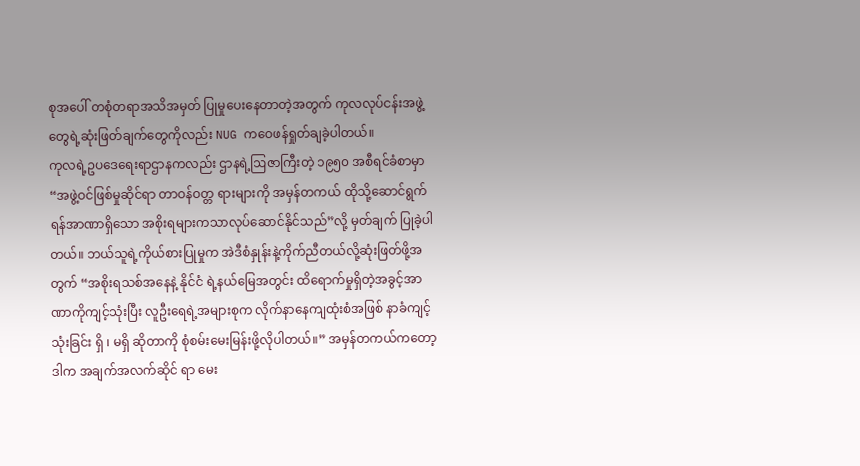စုအပေါ် တစုံတရာအသိအမှတ် ပြုမှုပေးနေတာတဲ့အတွက် ကုလလုပ်ငန်းအဖွဲ့တွေရဲ့ဆုံးဖြတ်ချက်တွေကိုလည်း NUG ကဝေဖန်ရှုတ်ချခဲ့ပါတယ်။
ကုလရဲ့ဥပဒေရေးရာဌာနကလည်း ဌာနရဲ့ဩဇာကြီးတဲ့ ၁၉၅၀ အစီရင်ခံစာမှာ “အဖွဲ့ဝင်ဖြစ်မှုဆိုင်ရာ တာဝန်ဝတ္တ ရားများကို အမှန်တကယ် ထိုသို့ဆောင်ရွက်ရန်အာဏာရှိသော အစိုးရများကသာလုပ်ဆောင်နိုင်သည်”လို့ မှတ်ချက် ပြုခဲ့ပါတယ်။ ဘယ်သူရဲ့ကိုယ်စားပြုမှုက အဲဒီစံနှုန်းနဲ့ကိုက်ညီတယ်လို့ဆုံးဖြတ်ဖို့အတွက် “အစိုးရသစ်အနေနဲ့ နိုင်ငံ ရဲ့နယ်မြေအတွင်း ထိရောက်မှုရှိတဲ့အခွင့်အာဏာကိုကျင့်သုံးပြီး လူဦးရေရဲ့အများစုက လိုက်နာနေကျထုံးစံအဖြစ် နာခံကျင့်သုံးခြင်း ရှိ ၊ မရှိ ဆိုတာကို စုံစမ်းမေးမြန်းဖို့လိုပါတယ်။” အမှန်တကယ်ကတော့ ဒါက အချက်အလက်ဆိုင် ရာ မေး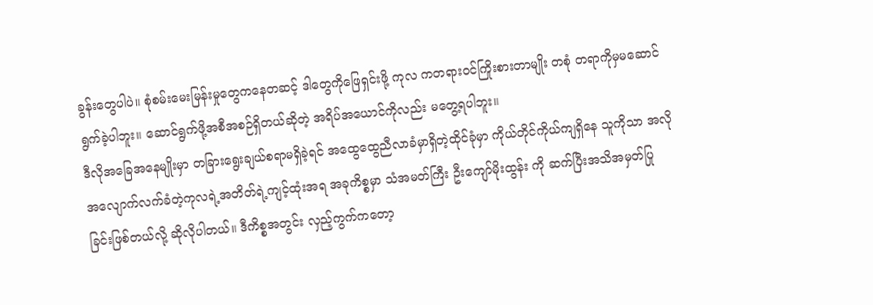ခွန်းတွေပါပဲ။ စုံစမ်းမေးမြန်းမှုတွေကနေတဆင့် ဒါတွေကိုဖြေရှင်းဖို့ ကုလ ကတရားဝင်ကြိုးစားတာမျိုး တစုံ တရာကိုမှမဆောင်ရွက်ခဲ့ပါဘူး။ ဆောင်ရွက်ဖို့အစီအစဉ်ရှိတယ်ဆိုတဲ့ အရိပ်အယောင်ကိုလည်း မတွေ့ရပါဘူး။
ဒီလိုအခြေအနေမျိုးမှာ တခြားရွေးချယ်စရာမရှိခဲ့ရင် အထွေထွေညီလာခံမှာရှိတဲ့ထိုင်ခုံမှာ ကိုယ်တိုင်ကိုယ်ကျရှိနေ သူကိုသာ အလိုအလျောက်လက်ခံတဲ့ကုလရဲ့အတိတ်ရဲ့ကျင့်ထုံးအရ အခုကိစ္စမှာ သံအမတ်ကြီး ဦးကျော်မိုးထွန်း ကို ဆက်ပြီးအသိအမှတ်ပြုခြင်းဖြစ်တယ်လို့ ဆိုလိုပါတယ်။ ဒီကိစ္စအတွင်း လှည့်ကွက်ကတော့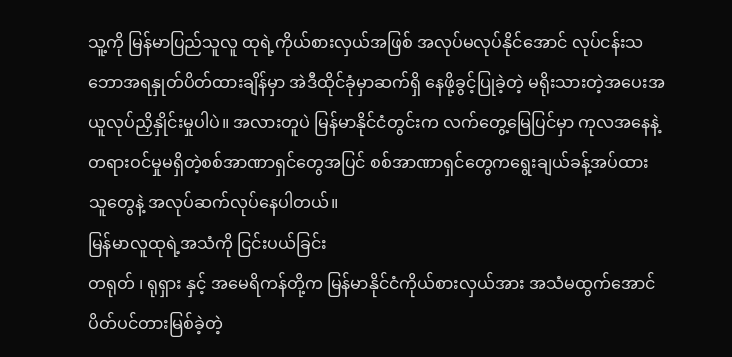သူ့ကို မြန်မာပြည်သူလူ ထုရဲ့ကိုယ်စားလှယ်အဖြစ် အလုပ်မလုပ်နိုင်အောင် လုပ်ငန်းသဘောအရနှုတ်ပိတ်ထားချိန်မှာ အဲဒီထိုင်ခုံမှာဆက်ရှိ နေဖို့ခွင့်ပြုခဲ့တဲ့ မရိုးသားတဲ့အပေးအယူလုပ်ညှိနှိုင်းမှုပါပဲ။ အလားတူပဲ မြန်မာနိုင်ငံတွင်းက လက်တွေ့မြေပြင်မှာ ကုလအနေနဲ့ တရားဝင်မှုမရှိတဲ့စစ်အာဏာရှင်တွေအပြင် စစ်အာဏာရှင်တွေကရွေးချယ်ခန့်အပ်ထားသူတွေနဲ့ အလုပ်ဆက်လုပ်နေပါတယ်။
မြန်မာလူထုရဲ့အသံကို ငြင်းပယ်ခြင်း
တရုတ် ၊ ရုရှား နှင့် အမေရိကန်တို့က မြန်မာနိုင်ငံကိုယ်စားလှယ်အား အသံမထွက်အောင်ပိတ်ပင်တားမြစ်ခဲ့တဲ့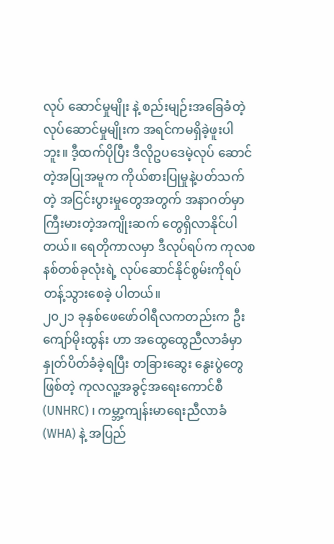လုပ် ဆောင်မှုမျိုး နဲ့ စည်းမျဉ်းအခြေခံတဲ့လုပ်ဆောင်မှုမျိုးက အရင်ကမရှိခဲ့ဖူးပါဘူး။ ဒီ့ထက်ပိုပြီး ဒီလိုဥပဒေမဲ့လုပ် ဆောင်တဲ့အပြုအမူက ကိုယ်စားပြုမှုနဲ့ပတ်သက်တဲ့ အငြင်းပွားမှုတွေအတွက် အနာဂတ်မှာကြီးမားတဲ့အကျိုးဆက် တွေရှိလာနိုင်ပါတယ်။ ရေတိုကာလမှာ ဒီလုပ်ရပ်က ကုလစနစ်တစ်ခုလုံးရဲ့ လုပ်ဆောင်နိုင်စွမ်းကိုရပ်တန့်သွားစေခဲ့ ပါတယ်။
၂၀၂၁ ခုနှစ်ဖေဖော်ဝါရီလကတည်းက ဦးကျော်မိုးထွန်း ဟာ အထွေထွေညီလာခံမှာနှုတ်ပိတ်ခံခဲ့ရပြီး တခြားဆွေး နွေးပွဲတွေဖြစ်တဲ့ ကုလလူ့အခွင့်အရေးကောင်စီ (UNHRC) ၊ ကမ္ဘာ့ကျန်းမာရေးညီလာခံ (WHA) နဲ့ အပြည်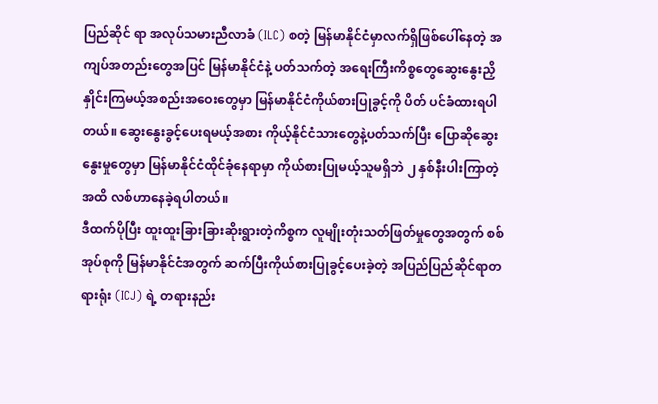ပြည်ဆိုင် ရာ အလုပ်သမားညီလာခံ (ILC) စတဲ့ မြန်မာနိုင်ငံမှာလက်ရှိဖြစ်ပေါ်နေတဲ့ အကျပ်အတည်းတွေအပြင် မြန်မာနိုင်ငံနဲ့ ပတ်သက်တဲ့ အရေးကြီးကိစ္စတွေဆွေးနွေးညှိနှိုင်းကြမယ့်အစည်းအဝေးတွေမှာ မြန်မာနိုင်ငံကိုယ်စားပြုခွင့်ကို ပိတ် ပင်ခံထားရပါတယ်။ ဆွေးနွေးခွင့်ပေးရမယ့်အစား ကိုယ့်နိုင်ငံသားတွေနဲ့ပတ်သက်ပြီး ပြောဆိုဆွေးနွေးမှုတွေမှာ မြန်မာနိုင်ငံထိုင်ခုံနေရာမှာ ကိုယ်စားပြုမယ့်သူမရှိဘဲ ၂ နှစ်နီးပါးကြာတဲ့အထိ လစ်ဟာနေခဲ့ရပါတယ်။
ဒီထက်ပိုပြီး ထူးထူးခြားခြားဆိုးရွားတဲ့ကိစ္စက လူမျိုးတုံးသတ်ဖြတ်မှုတွေအတွက် စစ်အုပ်စုကို မြန်မာနိုင်ငံအတွက် ဆက်ပြီးကိုယ်စားပြုခွင့်ပေးခဲ့တဲ့ အပြည်ပြည်ဆိုင်ရာတရားရုံး (ICJ) ရဲ့ တရားနည်း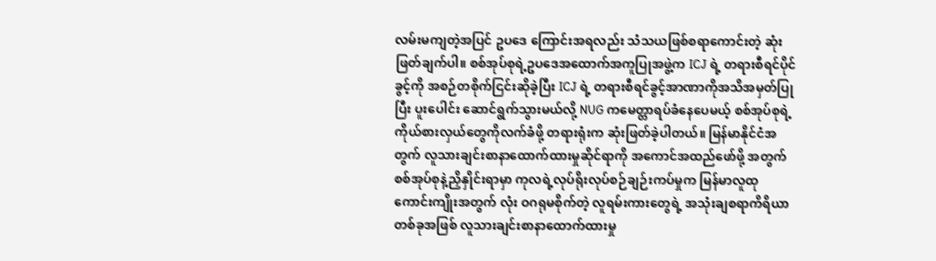လမ်းမကျတဲ့အပြင် ဥပဒေ ကြောင်းအရလည်း သံသယဖြစ်စရာကောင်းတဲ့ ဆုံးဖြတ်ချက်ပါ။ စစ်အုပ်စုရဲ့ဥပဒေအထောက်အကူပြုအဖွဲ့က ICJ ရဲ့ တရားစီရင်ပိုင်ခွင့်ကို အစဉ်တစိုက်ငြင်းဆိုခဲ့ပြီး ICJ ရဲ့ တရားစီရင်ခွင့်အာဏာကိုအသိအမှတ်ပြုပြီး ပူးပေါင်း ဆောင်ရွက်သွားမယ်လို့ NUG ကမေတ္တာရပ်ခံနေပေမယ့် စစ်အုပ်စုရဲ့ကိုယ်စားလှယ်တွေကိုလက်ခံဖို့ တရားရုံးက ဆုံးဖြတ်ခဲ့ပါတယ်။ မြန်မာနိုင်ငံအတွက် လူသားချင်းစာနာထောက်ထားမှုဆိုင်ရာကို အကောင်အထည်ဖော်ဖို့ အတွက် စစ်အုပ်စုနဲ့ညှိနှိုင်းရာမှာ ကုလရဲ့လုပ်ရိုးလုပ်စဉ်ချဉ်းကပ်မှုက မြန်မာလူထုကောင်းကျိုးအတွက် လုံး ဝဂရုမစိုက်တဲ့ လူရမ်းကားတွေရဲ့ အသုံးချစရာကိရိယာတစ်ခုအဖြစ် လူသားချင်းစာနာထောက်ထားမှု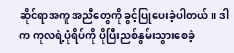ဆိုင်ရာအကူ အညီတွေကို ခွင့်ပြုပေးခဲ့ပါတယ်။ ဒါက ကုလရဲ့ပုံရိပ်ကို ပိုပြီးညစ်နွမ်းသွားစေခဲ့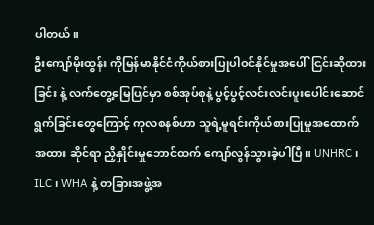ပါတယ်။
ဦးကျော်မိုးထွန်း ကိုမြန်မာနိုင်ငံကိုယ်စားပြုပါဝင်နိုင်မှုအပေါ်ငြင်းဆိုထားခြင်း နဲ့ လက်တွေ့မြေပြင်မှာ စစ်အုပ်စုနဲ့ ပွင့်ပွင့်လင်းလင်းပူးပေါင်းဆောင်ရွက်ခြင်းတွေကြောင့် ကုလစနစ်ဟာ သူရဲ့မူရင်းကိုယ်စားပြုမှုအထောက်အထား ဆိုင်ရာ ညှိနှိုင်းမှုဘောင်ထက် ကျော်လွန်သွားခဲ့ပါပြီ။ UNHRC ၊ ILC ၊ WHA နဲ့ တခြားအဖွဲ့အ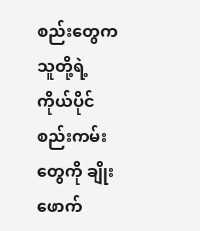စည်းတွေက သူတို့ရဲ့ ကိုယ်ပိုင်စည်းကမ်းတွေကို ချိုးဖောက်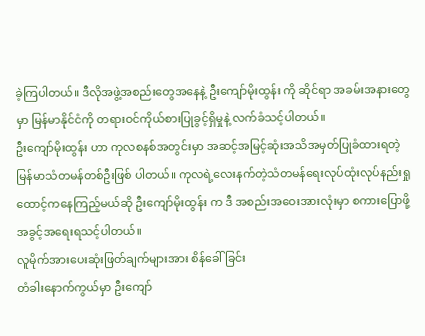ခဲ့ကြပါတယ်။ ဒီလိုအဖွဲ့အစည်းတွေအနေနဲ့ ဦးကျော်မိုးထွန်း ကို ဆိုင်ရာ အခမ်းအနားတွေမှာ မြန်မာနိုင်ငံကို တရားဝင်ကိုယ်စားပြုခွင့်ရှိမှုနဲ့ လက်ခံသင့်ပါတယ်။
ဦးကျော်မိုးထွန်း ဟာ ကုလစနစ်အတွင်းမှာ အဆင့်အမြင့်ဆုံးအသိအမှတ်ပြုခံထားရတဲ့ မြန်မာသံတမန်တစ်ဦးဖြစ် ပါတယ်။ ကုလရဲ့လေးနက်တဲ့သံတမန်ရေးလုပ်ထုံးလုပ်နည်းရှုထောင့်ကနေကြည့်မယ်ဆို ဦးကျော်မိုးထွန်း က ဒီ အစည်းအဝေးအားလုံးမှာ စကားပြောဖို့အခွင့်အရေးရသင့်ပါတယ်။
လူမိုက်အားပေးဆုံးဖြတ်ချက်များအား စိန်ခေါ်ခြင်း
တံခါးနောက်ကွယ်မှာ ဦးကျော်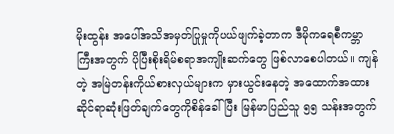မိုးထွန်း အပေါ်အသိအမှတ်ပြုမှုကိုပယ်ဖျက်ခဲ့တာက ဒီမိုကရေစီကမ္ဘာကြီးအတွက် ပိုပြီးစိုးရိမ်စရာအကျိုးဆက်တွေ ဖြစ်လာစေပါတယ်။ ကျန်တဲ့ အမြဲတန်းကိုယ်စားလှယ်များက မှားယွင်းနေတဲ့ အထောက်အထားဆိုင်ရာဆုံးဖြတ်ချက်တွေကိုစိန်ခေါ်ပြီး မြန်မာပြည်သူ ၅၅ သန်းအတွက်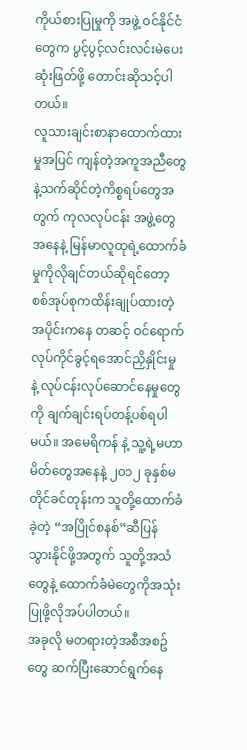ကိုယ်စားပြုမှုကို အဖွဲ့ ဝင်နိုင်ငံတွေက ပွင့်ပွင့်လင်းလင်းမဲပေးဆုံးဖြတ်ဖို့ တောင်းဆိုသင့်ပါတယ်။
လူသားချင်းစာနာထောက်ထားမှုအပြင် ကျန်တဲ့အကူအညီတွေနဲ့သက်ဆိုင်တဲ့ကိစ္စရပ်တွေအတွက် ကုလလုပ်ငန်း အဖွဲ့တွေအနေနဲ့ မြန်မာလူထုရဲ့ထောက်ခံမှုကိုလိုချင်တယ်ဆိုရင်တော့ စစ်အုပ်စုကထိန်းချုပ်ထားတဲ့အပိုင်းကနေ တဆင့် ဝင်ရောက်လုပ်ကိုင်ခွင့်ရအောင်ညှိနှိုင်းမှု နဲ့ လုပ်ငန်းလုပ်ဆောင်နေမှုတွေကို ချက်ချင်းရပ်တန့်ပစ်ရပါမယ်။ အမေရိကန် နဲ့ သူ့ရဲ့မဟာမိတ်တွေအနေနဲ့ ၂၀၁၂ ခုနှစ်မတိုင်ခင်တုန်းက သူတို့ထောက်ခံခဲ့တဲ့ “အပြိုင်စနစ်”ဆီပြန် သွားနိုင်ဖို့အတွက် သူတို့အသံတွေနဲ့ ထောက်ခံမဲတွေကိုအသုံးပြုဖို့လိုအပ်ပါတယ်။
အခုလို မတရားတဲ့အစီအစဥ်တွေ ဆက်ပြီးဆောင်ရွက်နေ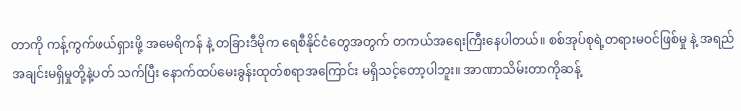တာကို ကန့်ကွက်ဖယ်ရှားဖို့ အမေရိကန် နဲ့ တခြားဒီမိုက ရေစီနိုင်ငံတွေအတွက် တကယ်အရေးကြီးနေပါတယ်။ စစ်အုပ်စုရဲ့တရားမဝင်ဖြစ်မှု နဲ့ အရည်အချင်းမရှိမှုတို့နဲ့ပတ် သက်ပြီး နောက်ထပ်မေးခွန်းထုတ်စရာအကြောင်း မရှိသင့်တော့ပါဘူး။ အာဏာသိမ်းတာကိုဆန့်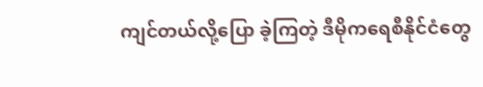ကျင်တယ်လို့ပြော ခဲ့ကြတဲ့ ဒီမိုကရေစီနိုင်ငံတွေ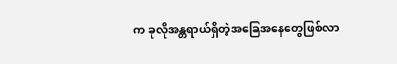က ခုလိုအန္တရာယ်ရှိတဲ့အခြေအနေတွေဖြစ်လာ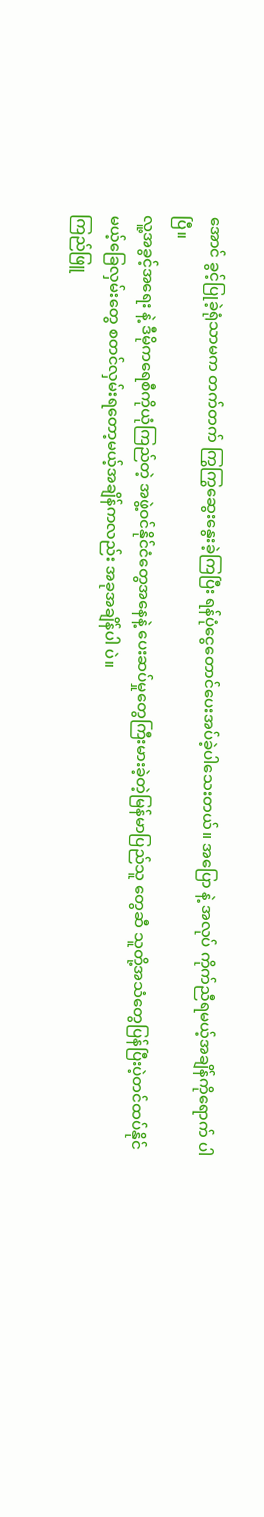အောင် ခွင့်ပြုခဲ့ရုံသာမက တက်တက် ကြွကြွဆွေးနွေးခဲ့ကြပြီး ရန်ပုံငွေတောင်ပေးအပ်ခဲ့ပါသေးတယ်။ အပြော နဲ့ အလုပ် ကိုက်ညီရမယ့်အချိန်ကိုရောက် ပါပြီ။
လူ့အခွင့်အရေး နဲ့ ဒီမိုကရေစီကိုယုံကြည်တဲ့ အဖွဲ့ဝင်နိုင်ငံတွေအနေနဲ့ ပေးဆပ်မှုတွေကြီးမားခဲ့တဲ့မြန်မာပြည်သူ တွေဆီ သူတို့အသံတွေပြန်ပြီးပဲ့တင်ထပ်နိုင်မယ့်ခြေလှမ်းတွေ စတင်လှမ်းရတော့မယ့်အချိန်ကလည်း အခုအချိန်ပါ ပဲ။
ကြည်ဖြူ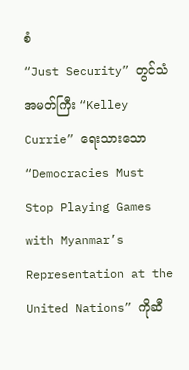စံ
“Just Security” တွင်သံအမတ်ကြီး “Kelley Currie” ရေးသားသော “Democracies Must Stop Playing Games with Myanmar’s Representation at the United Nations” ကိုဆီ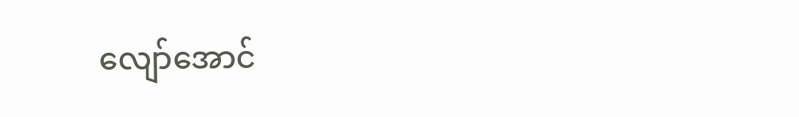လျော်အောင်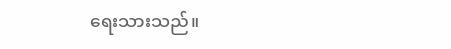ရေးသားသည်။